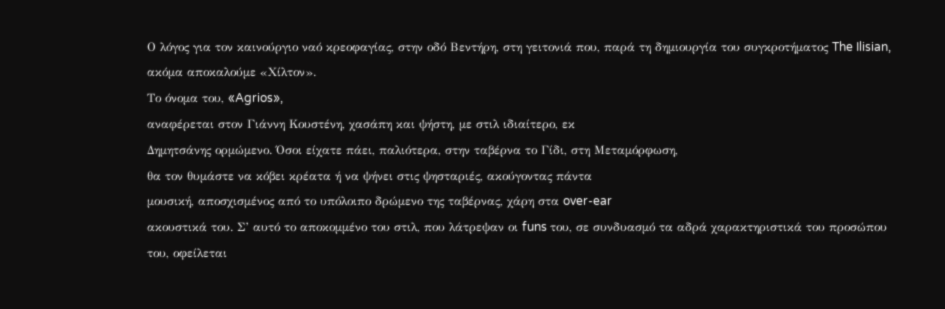Ο λόγος για τον καινούργιο ναό κρεοφαγίας, στην οδό Βεντήρη, στη γειτονιά που, παρά τη δημιουργία του συγκροτήματος The Ilisian, ακόμα αποκαλούμε «Χίλτον».
Το όνομα του, «Agrios»,
αναφέρεται στον Γιάννη Κουστένη, χασάπη και ψήστη, με στιλ ιδιαίτερο, εκ
Δημητσάνης ορμώμενο. Όσοι είχατε πάει, παλιότερα, στην ταβέρνα το Γίδι, στη Μεταμόρφωση,
θα τον θυμάστε να κόβει κρέατα ή να ψήνει στις ψησταριές, ακούγοντας πάντα
μουσική, αποσχισμένος από το υπόλοιπο δρώμενο της ταβέρνας, χάρη στα over-ear
ακουστικά του. Σ’ αυτό το αποκομμένο του στιλ, που λάτρεψαν οι funs του, σε συνδυασμό τα αδρά χαρακτηριστικά του προσώπου του, οφείλεται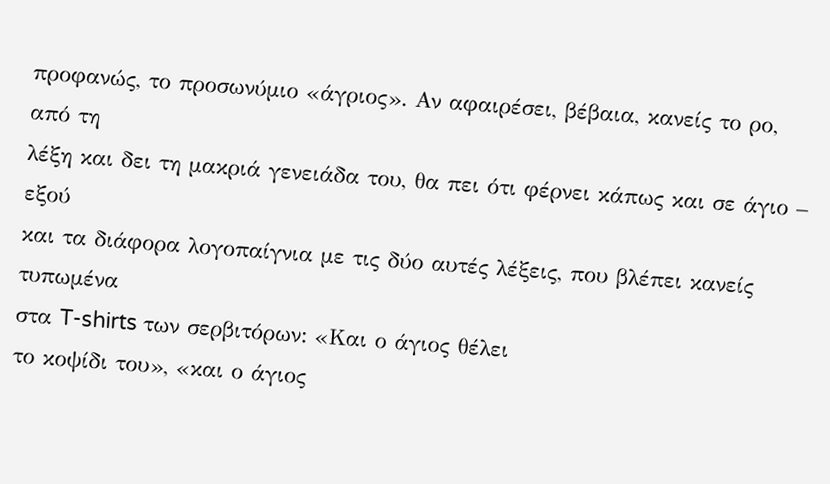προφανώς, το προσωνύμιο «άγριος». Αν αφαιρέσει, βέβαια, κανείς το ρο, από τη
λέξη και δει τη μακριά γενειάδα του, θα πει ότι φέρνει κάπως και σε άγιο – εξού
και τα διάφορα λογοπαίγνια με τις δύο αυτές λέξεις, που βλέπει κανείς τυπωμένα
στα T-shirts των σερβιτόρων: «Και ο άγιος θέλει
το κοψίδι του», «και ο άγιος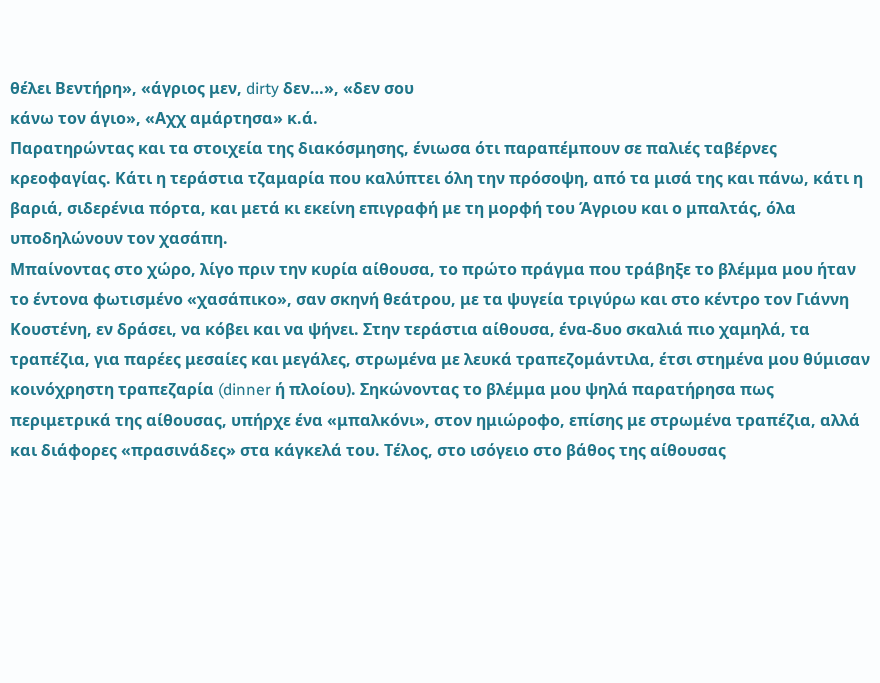θέλει Βεντήρη», «άγριος μεν, dirty δεν…», «δεν σου
κάνω τον άγιο», «Αχχ αμάρτησα» κ.ά.
Παρατηρώντας και τα στοιχεία της διακόσμησης, ένιωσα ότι παραπέμπουν σε παλιές ταβέρνες κρεοφαγίας. Κάτι η τεράστια τζαμαρία που καλύπτει όλη την πρόσοψη, από τα μισά της και πάνω, κάτι η βαριά, σιδερένια πόρτα, και μετά κι εκείνη επιγραφή με τη μορφή του Άγριου και ο μπαλτάς, όλα υποδηλώνουν τον χασάπη.
Μπαίνοντας στο χώρο, λίγο πριν την κυρία αίθουσα, το πρώτο πράγμα που τράβηξε το βλέμμα μου ήταν το έντονα φωτισμένο «χασάπικο», σαν σκηνή θεάτρου, με τα ψυγεία τριγύρω και στο κέντρο τον Γιάννη Κουστένη, εν δράσει, να κόβει και να ψήνει. Στην τεράστια αίθουσα, ένα-δυο σκαλιά πιο χαμηλά, τα τραπέζια, για παρέες μεσαίες και μεγάλες, στρωμένα με λευκά τραπεζομάντιλα, έτσι στημένα μου θύμισαν κοινόχρηστη τραπεζαρία (dinner ή πλοίου). Σηκώνοντας το βλέμμα μου ψηλά παρατήρησα πως περιμετρικά της αίθουσας, υπήρχε ένα «μπαλκόνι», στον ημιώροφο, επίσης με στρωμένα τραπέζια, αλλά και διάφορες «πρασινάδες» στα κάγκελά του. Τέλος, στο ισόγειο στο βάθος της αίθουσας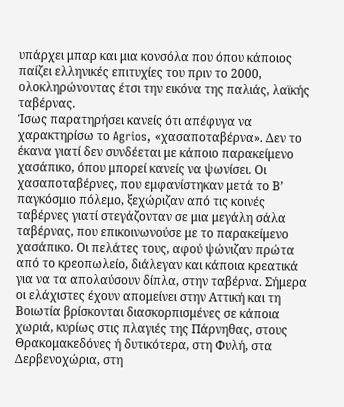υπάρχει μπαρ και μια κονσόλα που όπου κάποιος παίζει ελληνικές επιτυχίες του πριν το 2000, ολοκληρώνοντας έτσι την εικόνα της παλιάς, λαϊκής ταβέρνας.
Ίσως παρατηρήσει κανείς ότι απέφυγα να χαρακτηρίσω το Agrios, «χασαποταβέρνα». Δεν το έκανα γιατί δεν συνδέεται με κάποιο παρακείμενο χασάπικο, όπου μπορεί κανείς να ψωνίσει. Οι χασαποταβέρνες, που εμφανίστηκαν μετά το Β’ παγκόσμιο πόλεμο, ξεχώριζαν από τις κοινές ταβέρνες γιατί στεγάζονταν σε μια μεγάλη σάλα ταβέρνας, που επικοινωνούσε με το παρακείμενο χασάπικο. Οι πελάτες τους, αφού ψώνιζαν πρώτα από το κρεοπωλείο, διάλεγαν και κάποια κρεατικά για να τα απολαύσουν δίπλα, στην ταβέρνα. Σήμερα οι ελάχιστες έχουν απομείνει στην Αττική και τη Βοιωτία βρίσκονται διασκορπισμένες σε κάποια χωριά, κυρίως στις πλαγιές της Πάρνηθας, στους Θρακομακεδόνες ή δυτικότερα, στη Φυλή, στα Δερβενοχώρια, στη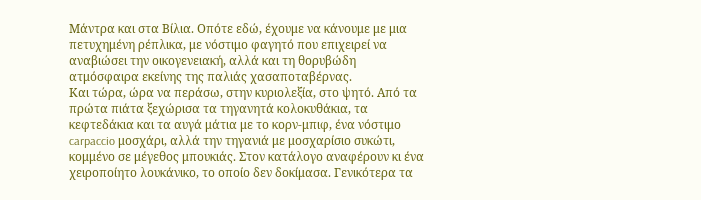Μάντρα και στα Βίλια. Οπότε εδώ, έχουμε να κάνουμε με μια πετυχημένη ρέπλικα, με νόστιμο φαγητό που επιχειρεί να αναβιώσει την οικογενειακή, αλλά και τη θορυβώδη ατμόσφαιρα εκείνης της παλιάς χασαποταβέρνας.
Και τώρα, ώρα να περάσω, στην κυριολεξία, στο ψητό. Από τα πρώτα πιάτα ξεχώρισα τα τηγανητά κολοκυθάκια, τα κεφτεδάκια και τα αυγά μάτια με το κορν-μπιφ, ένα νόστιμο carpaccio μοσχάρι, αλλά την τηγανιά με μοσχαρίσιο συκώτι, κομμένο σε μέγεθος μπουκιάς. Στον κατάλογο αναφέρουν κι ένα χειροποίητο λουκάνικο, το οποίο δεν δοκίμασα. Γενικότερα τα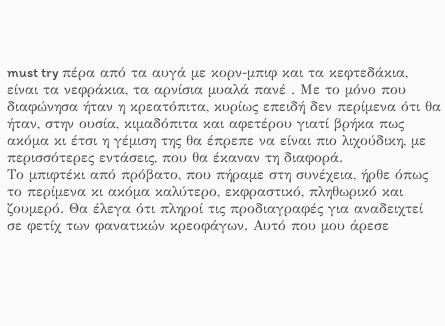must try πέρα από τα αυγά με κορν-μπιφ και τα κεφτεδάκια, είναι τα νεφράκια, τα αρνίσια μυαλά πανέ . Με το μόνο που διαφώνησα ήταν η κρεατόπιτα, κυρίως επειδή δεν περίμενα ότι θα ήταν, στην ουσία, κιμαδόπιτα και αφετέρου γιατί βρήκα πως ακόμα κι έτσι η γέμιση της θα έπρεπε να είναι πιο λιχούδικη, με περισσότερες εντάσεις, που θα έκαναν τη διαφορά.
Το μπιφτέκι από πρόβατο, που πήραμε στη συνέχεια, ήρθε όπως το περίμενα κι ακόμα καλύτερο, εκφραστικό, πληθωρικό και ζουμερό. Θα έλεγα ότι πληροί τις προδιαγραφές για αναδειχτεί σε φετίχ των φανατικών κρεοφάγων. Αυτό που μου άρεσε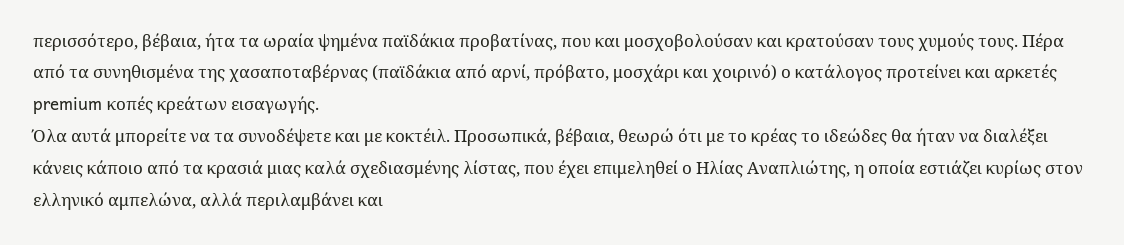περισσότερο, βέβαια, ήτα τα ωραία ψημένα παϊδάκια προβατίνας, που και μοσχοβολούσαν και κρατούσαν τους χυμούς τους. Πέρα από τα συνηθισμένα της χασαποταβέρνας (παϊδάκια από αρνί, πρόβατο, μοσχάρι και χοιρινό) ο κατάλογος προτείνει και αρκετές premium κοπές κρεάτων εισαγωγής.
Όλα αυτά μπορείτε να τα συνοδέψετε και με κοκτέιλ. Προσωπικά, βέβαια, θεωρώ ότι με το κρέας το ιδεώδες θα ήταν να διαλέξει κάνεις κάποιο από τα κρασιά μιας καλά σχεδιασμένης λίστας, που έχει επιμεληθεί ο Ηλίας Αναπλιώτης, η οποία εστιάζει κυρίως στον ελληνικό αμπελώνα, αλλά περιλαμβάνει και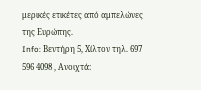μερικές ετικέτες από αμπελώνες της Ευρώπης.
Info: Βεντήρη 5, Χίλτον τηλ. 697 596 4098 , Ανοιχτά: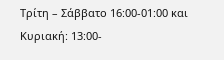Τρίτη – Σάββατο 16:00-01:00 και Κυριακή: 13:00-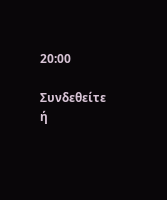20:00

Συνδεθείτε ή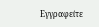Εγγραφείτε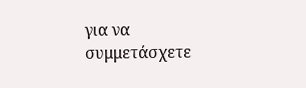για να συμμετάσχετε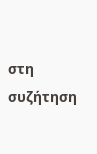στη συζήτηση